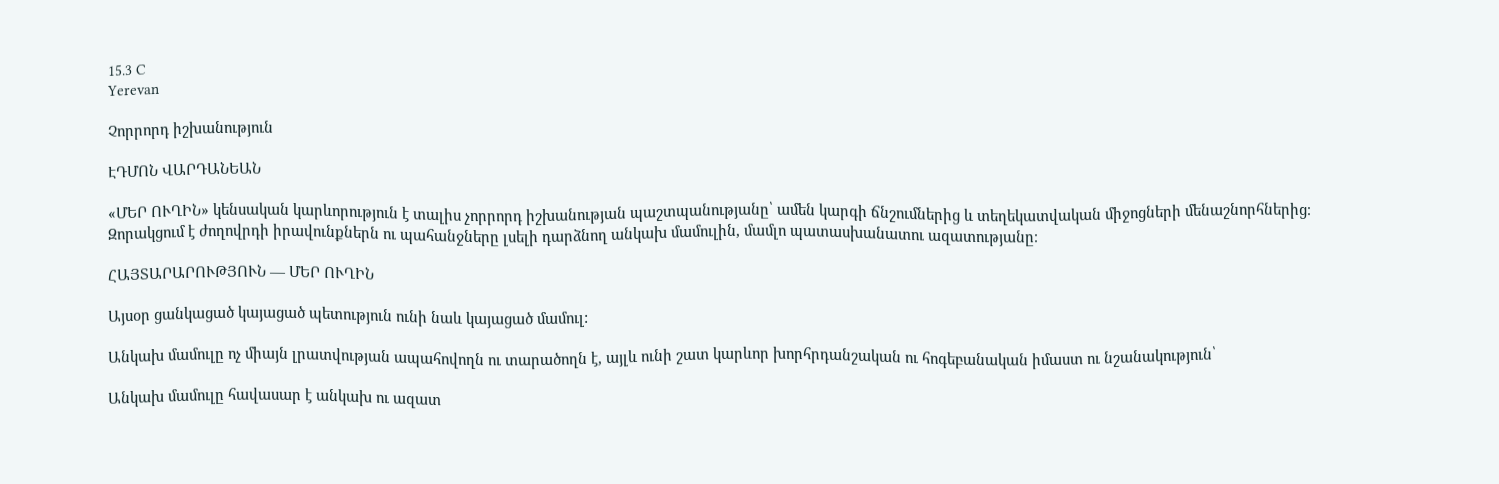15.3 C
Yerevan

Չորրորդ իշխանություն

ԷԴՄՈՆ ՎԱՐԴԱՆԵԱՆ

«ՄԵՐ ՈՒՂԻՆ» կենսական կարևորություն է տալիս չորրորդ իշխանության պաշտպանությանը՝ ամեն կարգի ճնշումներից և տեղեկատվական միջոցների մենաշնորհներից։ Զորակցում է ժողովրդի իրավունքներն ու պահանջները լսելի դարձնող անկախ մամուլին, մամլո պատասխանատու ազատությանը։

ՀԱՅՏԱՐԱՐՈՒԹՅՈՒՆ — ՄԵՐ ՈՒՂԻՆ

Այսօր ցանկացած կայացած պետություն ունի նաև կայացած մամուլ:

Անկախ մամուլը ոչ միայն լրատվության ապահովողն ու տարածողն է, այլև ունի շատ կարևոր խորհրդանշական ու հոգեբանական իմաստ ու նշանակություն՝

Անկախ մամուլը հավասար է անկախ ու ազատ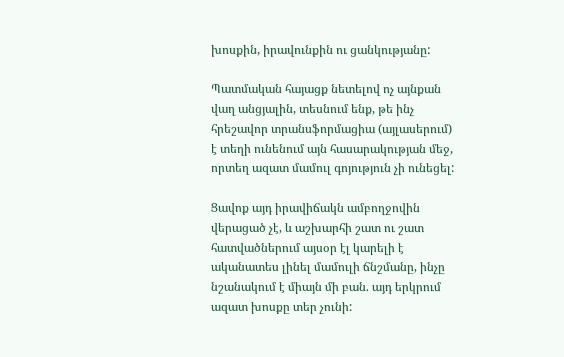խոսքին, իրավունքին ու ցանկությանը:

Պատմական հայացք նետելով ոչ այնքան վաղ անցյալին, տեսնում ենք, թե ինչ հրեշավոր տրանսֆորմացիա (այլասերում) է տեղի ունենում այն հասարակության մեջ, որտեղ ազատ մամուլ գոյություն չի ունեցել:

Ցավոք այդ իրավիճակն ամբողջովին վերացած չէ, և աշխարհի շատ ու շատ հատվածներում այսօր էլ կարելի է ականատես լինել մամուլի ճնշմանը, ինչը նշանակում է միայն մի բան. այդ երկրում ազատ խոսքը տեր չունի: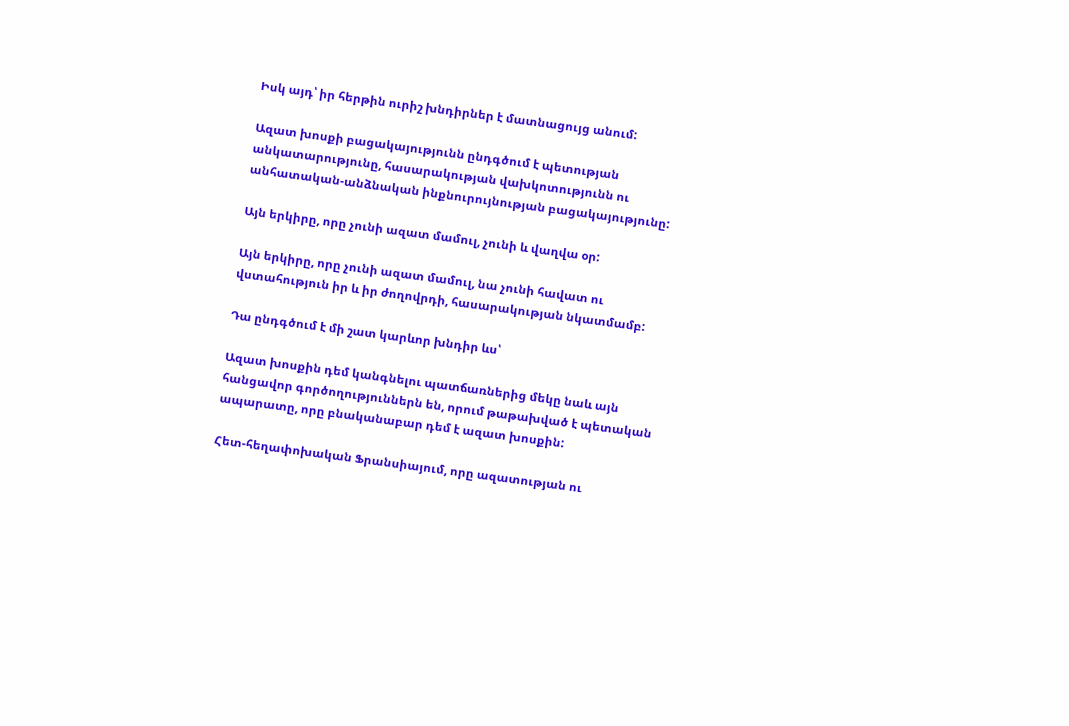Իսկ այդ՝ իր հերթին ուրիշ խնդիրներ է մատնացույց անում:

Ազատ խոսքի բացակայությունն ընդգծում է պետության անկատարությունը, հասարակության վախկոտությունն ու անհատական-անձնական ինքնուրույնության բացակայությունը:

Այն երկիրը, որը չունի ազատ մամուլ, չունի և վաղվա օր:

Այն երկիրը, որը չունի ազատ մամուլ, նա չունի հավատ ու վստահություն իր և իր ժողովրդի, հասարակության նկատմամբ:

Դա ընդգծում է մի շատ կարևոր խնդիր ևս՝

Ազատ խոսքին դեմ կանգնելու պատճառներից մեկը նաև այն հանցավոր գործողություններն են, որում թաթախված է պետական ապարատը, որը բնականաբար դեմ է ազատ խոսքին:

Հետ-հեղափոխական Ֆրանսիայում, որը ազատության ու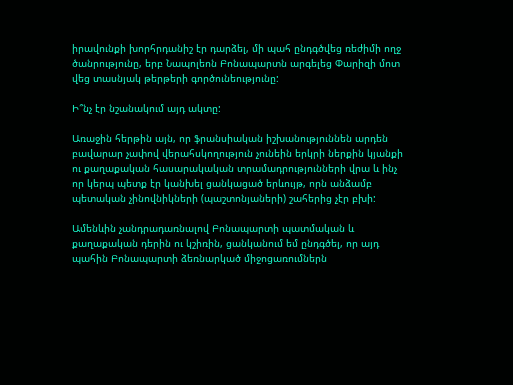իրավունքի խորհրդանիշ էր դարձել, մի պահ ընդգծվեց ռեժիմի ողջ ծանրությունը, երբ Նապոլեոն Բոնապարտն արգելեց Փարիզի մոտ վեց տասնյակ թերթերի գործունեությունը:

Ի՞նչ էր նշանակում այդ ակտը:

Առաջին հերթին այն, որ ֆրանսիական իշխանություննեն արդեն բավարար չափով վերահսկողություն չունեին երկրի ներքին կյանքի ու քաղաքական հասարակական տրամադրությունների վրա և ինչ որ կերպ պետք էր կանխել ցանկացած երևույթ, որն անձամբ պետական չինովնիկների (պաշտոնյաների) շահերից չէր բխի:

Ամենևին չանդրադառնալով Բոնապարտի պատմական և քաղաքական դերին ու կշիռին, ցանկանում եմ ընդգծել, որ այդ պահին Բոնապարտի ձեռնարկած միջոցառումներն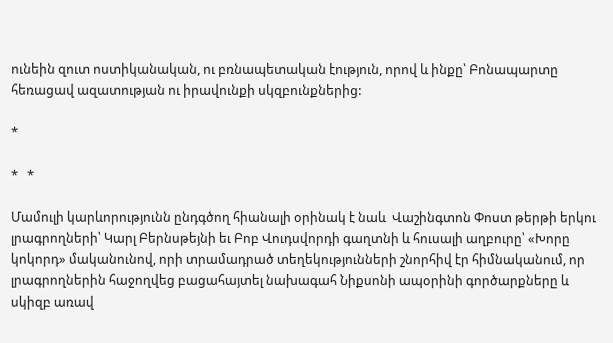ունեին զուտ ոստիկանական, ու բռնապետական էություն, որով և ինքը՝ Բոնապարտը հեռացավ ազատության ու իրավունքի սկզբունքներից:

*

*   *

Մամուլի կարևորությունն ընդգծող հիանալի օրինակ է նաև  Վաշինգտոն Փոստ թերթի երկու լրագրողների՝ Կարլ Բերնսթեյնի եւ Բոբ Վուդսվորդի գաղտնի և հուսալի աղբուրը՝ «Խորը կոկորդ» մականունով, որի տրամադրած տեղեկությունների շնորհիվ էր հիմնականում, որ լրագրողներին հաջողվեց բացահայտել նախագահ Նիքսոնի ապօրինի գործարքները և սկիզբ առավ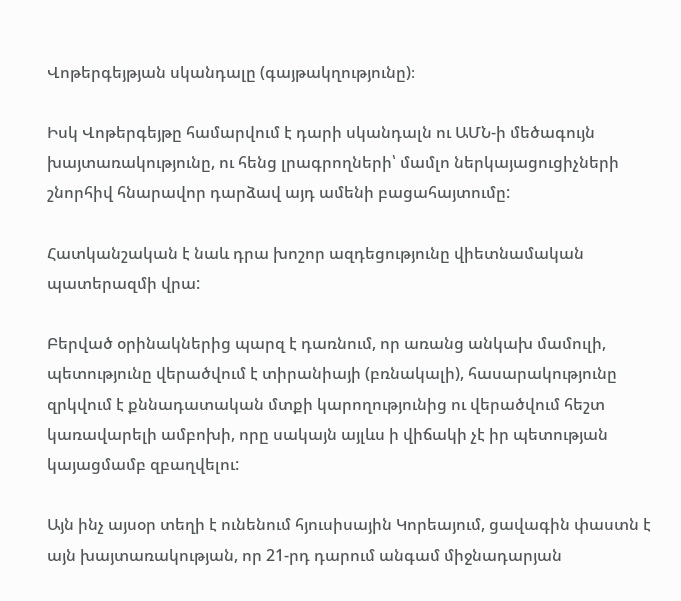Վոթերգեյթյան սկանդալը (գայթակղությունը)։

Իսկ Վոթերգեյթը համարվում է դարի սկանդալն ու ԱՄՆ‑ի մեծագույն խայտառակությունը, ու հենց լրագրողների՝ մամլո ներկայացուցիչների շնորհիվ հնարավոր դարձավ այդ ամենի բացահայտումը:

Հատկանշական է նաև դրա խոշոր ազդեցությունը վիետնամական պատերազմի վրա:

Բերված օրինակներից պարզ է դառնում, որ առանց անկախ մամուլի, պետությունը վերածվում է տիրանիայի (բռնակալի), հասարակությունը զրկվում է քննադատական մտքի կարողությունից ու վերածվում հեշտ կառավարելի ամբոխի, որը սակայն այլևս ի վիճակի չէ իր պետության կայացմամբ զբաղվելու:

Այն ինչ այսօր տեղի է ունենում հյուսիսային Կորեայում, ցավագին փաստն է այն խայտառակության, որ 21-րդ դարում անգամ միջնադարյան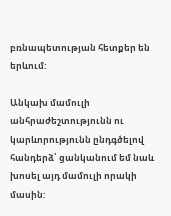բռնապետության հետքեր են երևում:

Անկախ մամուլի անհրաժեշտությունն ու կարևորությունն ընդգծելով հանդերձ՝ ցանկանում եմ նաև խոսել այդ մամուլի որակի մասին: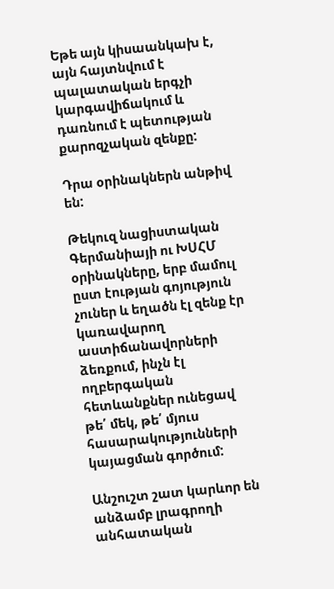Եթե այն կիսաանկախ է, այն հայտնվում է պալատական երգչի կարգավիճակում և դառնում է պետության քարոզչական զենքը:

Դրա օրինակներն անթիվ են:

Թեկուզ նացիստական Գերմանիայի ու ԽՍՀՄ օրինակները, երբ մամուլ ըստ էության գոյություն չուներ և եղածն էլ զենք էր կառավարող աստիճանավորների ձեռքում, ինչն էլ ողբերգական հետևանքներ ունեցավ թե՛ մեկ, թե՛ մյուս հասարակությունների կայացման գործում:

Անշուշտ շատ կարևոր են անձամբ լրագրողի անհատական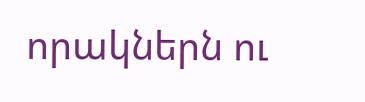որակներն ու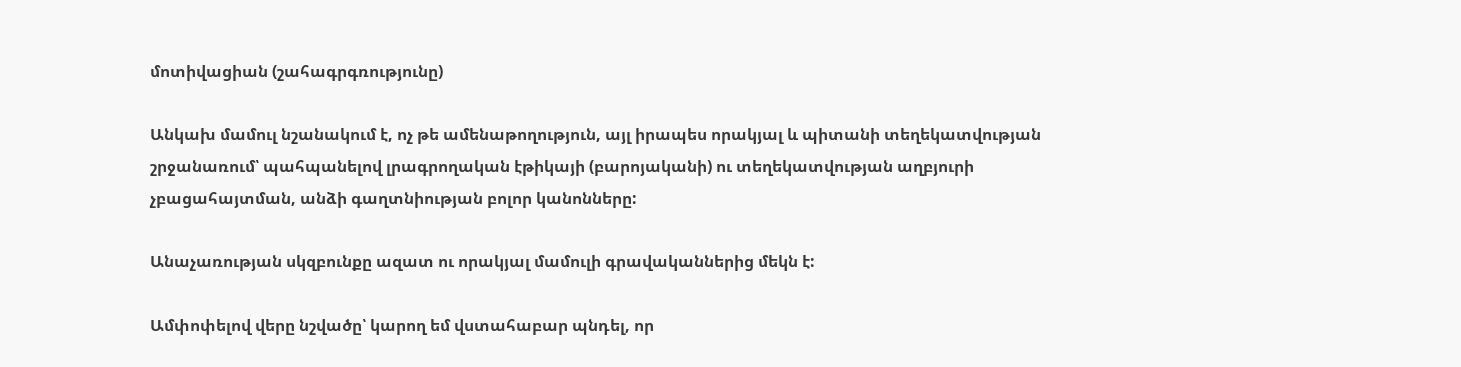մոտիվացիան (շահագրգռությունը)

Անկախ մամուլ նշանակում է, ոչ թե ամենաթողություն, այլ իրապես որակյալ և պիտանի տեղեկատվության շրջանառում՝ պահպանելով լրագրողական էթիկայի (բարոյականի) ու տեղեկատվության աղբյուրի չբացահայտման, անձի գաղտնիության բոլոր կանոնները:

Անաչառության սկզբունքը ազատ ու որակյալ մամուլի գրավականներից մեկն է:

Ամփոփելով վերը նշվածը՝ կարող եմ վստահաբար պնդել, որ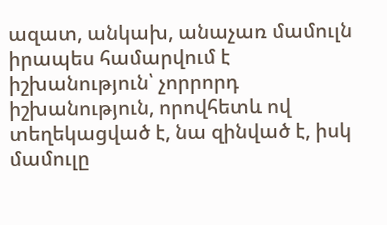ազատ, անկախ, անաչառ մամուլն իրապես համարվում է իշխանություն՝ չորրորդ իշխանություն, որովհետև ով տեղեկացված է, նա զինված է, իսկ մամուլը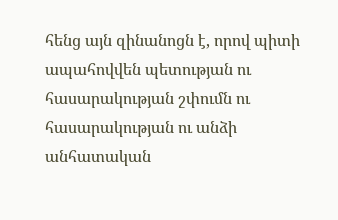հենց այն զինանոցն է, որով պիտի ապահովվեն պետության ու հասարակության շփումն ու հասարակության ու անձի անհատական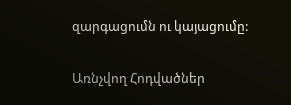զարգացումն ու կայացումը:

Առնչվող Հոդվածներ